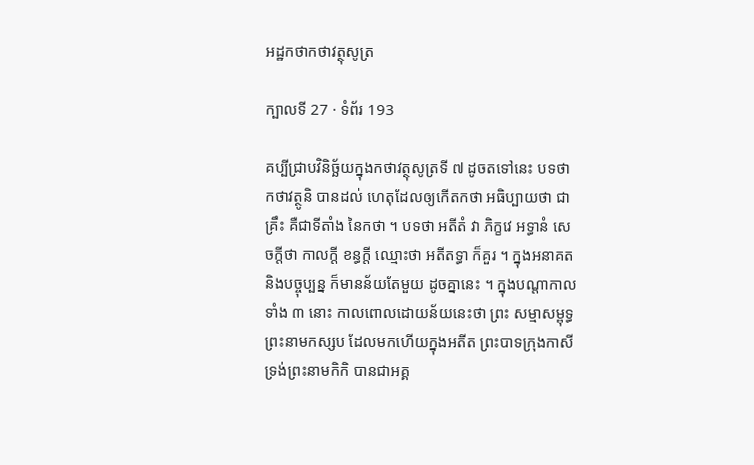អដ្ឋកថាកថាវត្ថុសូត្រ

ក្បាលទី 27 · ទំព័រ 193

គប្បីជ្រាបវិនិច្ឆ័យក្នុងកថាវត្ថុសូត្រទី ៧ ដូចតទៅនេះ បទថា កថាវត្ថូនិ បានដល់ ហេតុដែលឲ្យកើតកថា អធិប្បាយថា ជាគ្រឹះ គឺជាទីតាំង នៃកថា ។ បទថា អតីតំ វា ភិក្ខវេ អទ្ធានំ សេចក្តីថា កាលក្តី ខន្ធក្តី ឈ្មោះថា អតីតទ្ធា ក៏គួរ ។ ក្នុងអនាគត និងបច្ចុប្បន្ន ក៏មានន័យតែមួយ ដូចគ្នានេះ ។ ក្នុងបណ្តាកាលទាំង ៣ នោះ កាលពោលដោយន័យនេះថា ព្រះ សម្មាសម្ពុទ្ធព្រះនាមកស្សប ដែលមកហើយក្នុងអតីត ព្រះបាទក្រុងកាសី ទ្រង់ព្រះនាមកិកិ បានជាអគ្គ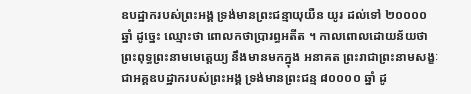ឧបដ្ឋាករបស់ព្រះអង្គ ទ្រង់មានព្រះជន្មាយុយឺន យូរ ដល់ទៅ ២០០០០ ឆ្នាំ ដូច្នេះ ឈ្មោះថា ពោលកថាប្រារព្ធអតីត ។ កាលពោលដោយន័យថា ព្រះពុទ្ធព្រះនាមមេត្តេយ្យ នឹងមានមកក្នុង អនាគត ព្រះរាជាព្រះនាមសង្ខៈ ជាអគ្គឧបដ្ឋាករបស់ព្រះអង្គ ទ្រង់មានព្រះជន្ម ៨០០០០ ឆ្នាំ ដូ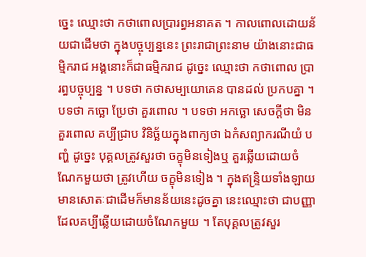ច្នេះ ឈ្មោះថា កថាពោលប្រារព្ធអនាគត ។ កាលពោលដោយន័យជាដើមថា ក្នុងបច្ចុប្បន្ននេះ ព្រះរាជាព្រះនាម យ៉ាងនោះជាធម្មិករាជ អង្គនោះក៏ជាធម្មិករាជ ដូច្នេះ ឈ្មោះថា កថាពោល ប្រារព្ធបច្ចុប្បន្ន ។ បទថា កថាសម្បយោគេន បានដល់ ប្រកបគ្នា ។ បទថា កច្ឆោ ប្រែថា គួរពោល ។ បទថា អកច្ឆោ សេចក្តីថា មិនគួរពោល គប្បីជ្រាប វិនិច្ឆ័យក្នុងពាក្យថា ឯកំសព្យាករណីយំ បញ្ហំ ដូច្នេះ បុគ្គលត្រូវសួរថា ចក្ខុមិនទៀងឬ គួរឆ្លើយដោយចំណែកមួយថា ត្រូវហើយ ចក្ខុមិនទៀង ។ ក្នុងឥន្ទ្រិយទាំងឡាយ មានសោតៈជាដើមក៏មានន័យនេះដូចគ្នា នេះឈ្មោះថា ជាបញ្ញាដែលគប្បីឆ្លើយដោយចំណែកមួយ ។ តែបុគ្គលត្រូវសួរ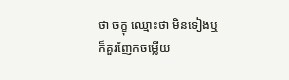ថា ចក្ខុ ឈ្មោះថា មិនទៀងឬ ក៏គួរញែកចម្លើយ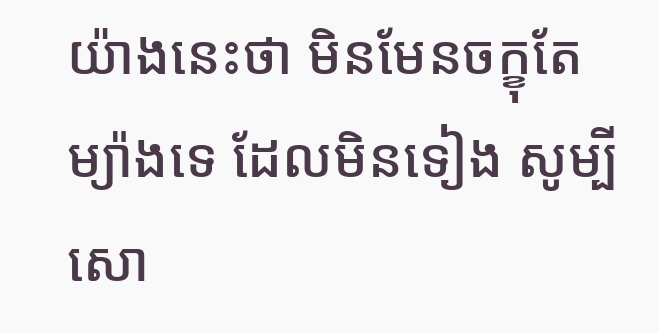យ៉ាងនេះថា មិនមែនចក្ខុតែម្យ៉ាងទេ ដែលមិនទៀង សូម្បីសោ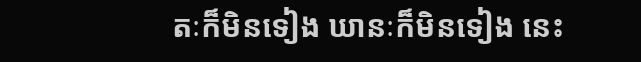តៈក៏មិនទៀង ឃានៈក៏មិនទៀង នេះ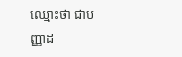ឈ្មោះថា ជាបញ្ញាដ